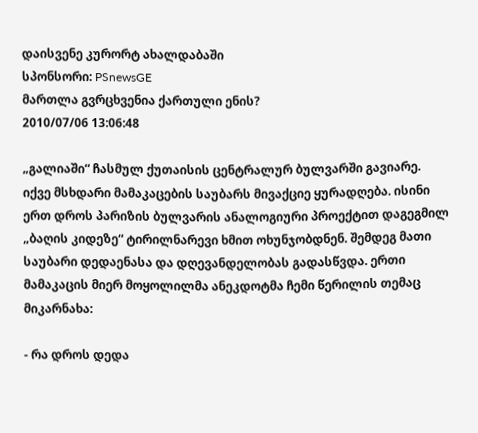დაისვენე კურორტ ახალდაბაში
სპონსორი: PSnewsGE
მართლა გვრცხვენია ქართული ენის?
2010/07/06 13:06:48

„გალიაში“ ჩასმულ ქუთაისის ცენტრალურ ბულვარში გავიარე. იქვე მსხდარი მამაკაცების საუბარს მივაქციე ყურადღება. ისინი ერთ დროს პარიზის ბულვარის ანალოგიური პროექტით დაგეგმილ „ბაღის კიდეზე“ ტირილნარევი ხმით ოხუნჯობდნენ. შემდეგ მათი საუბარი დედაენასა და დღევანდელობას გადასწვდა. ერთი მამაკაცის მიერ მოყოლილმა ანეკდოტმა ჩემი წერილის თემაც მიკარნახა:

- რა დროს დედა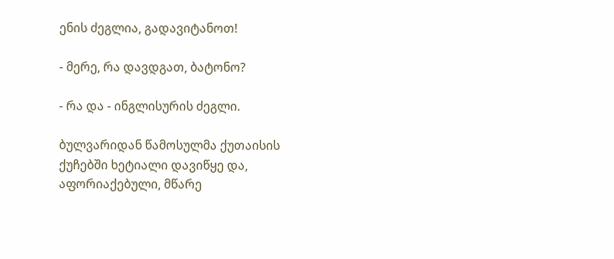ენის ძეგლია, გადავიტანოთ!

- მერე, რა დავდგათ, ბატონო?

- რა და - ინგლისურის ძეგლი.

ბულვარიდან წამოსულმა ქუთაისის ქუჩებში ხეტიალი დავიწყე და, აფორიაქებული, მწარე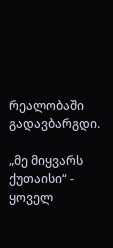რეალობაში გადავბარგდი.

„მე მიყვარს ქუთაისი“ - ყოველ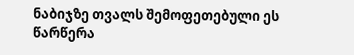ნაბიჯზე თვალს შემოფეთებული ეს წარწერა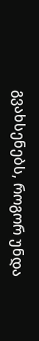გვახსენებს, როგორ უნდა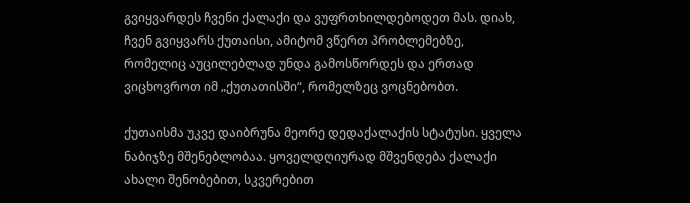გვიყვარდეს ჩვენი ქალაქი და ვუფრთხილდებოდეთ მას. დიახ, ჩვენ გვიყვარს ქუთაისი, ამიტომ ვწერთ პრობლემებზე, რომელიც აუცილებლად უნდა გამოსწორდეს და ერთად ვიცხოვროთ იმ „ქუთათისში“, რომელზეც ვოცნებობთ.

ქუთაისმა უკვე დაიბრუნა მეორე დედაქალაქის სტატუსი. ყველა ნაბიჯზე მშენებლობაა. ყოველდღიურად მშვენდება ქალაქი ახალი შენობებით, სკვერებით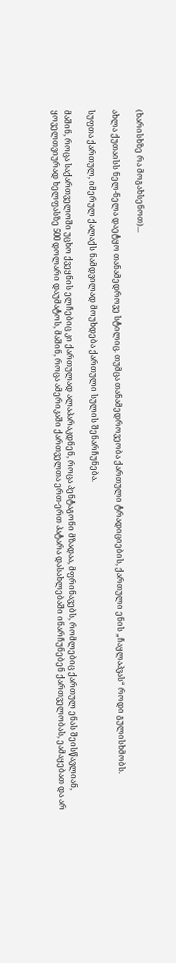(ხარისხზე რა მოგახსენოთ)...

ახლა ქუთაისს ნელ-ნელა დაეტყო თანამედროვე სტილიც. თუმცა თანამედროვეობა ქართული ტრადიციების, ქართული ენის „ჩაყლაპვას“ როდი გულისხმობს.

სუფთა ქართულ, იმერულ ქალაქს ნამდვილად მოუხდება ქართული სულის შენარჩუნება.

მაშინ, როცა საქართველოში უცხო ქვეყნის ელჩებიც კი ქართულად ალაპარაკდნენ, როცა პენტაგონი მზადაა, მფრინავებს, რომლებიც ქართულ ენას შეისწავლიან, ყოველთვიურად ხელფასზე 500 დოლარი დაუმატოს, მაშინ, როცა ამერიკაში ქართველთა ერთ-ერთ პატარა დასახლებაში ინარჩუნებენ ქართველობას, ეამაყებათ და არ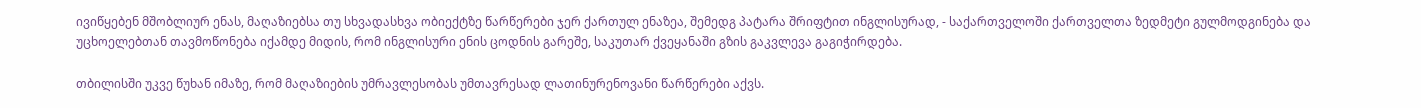ივიწყებენ მშობლიურ ენას, მაღაზიებსა თუ სხვადასხვა ობიექტზე წარწერები ჯერ ქართულ ენაზეა, შემედგ პატარა შრიფტით ინგლისურად, - საქართველოში ქართველთა ზედმეტი გულმოდგინება და უცხოელებთან თავმოწონება იქამდე მიდის, რომ ინგლისური ენის ცოდნის გარეშე, საკუთარ ქვეყანაში გზის გაკვლევა გაგიჭირდება.

თბილისში უკვე წუხან იმაზე, რომ მაღაზიების უმრავლესობას უმთავრესად ლათინურენოვანი წარწერები აქვს.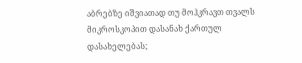აბრებზე იშვიათად თუ მოჰკრავთ თვალს მიკროსკოპით დასანახ ქართულ დასახელებას;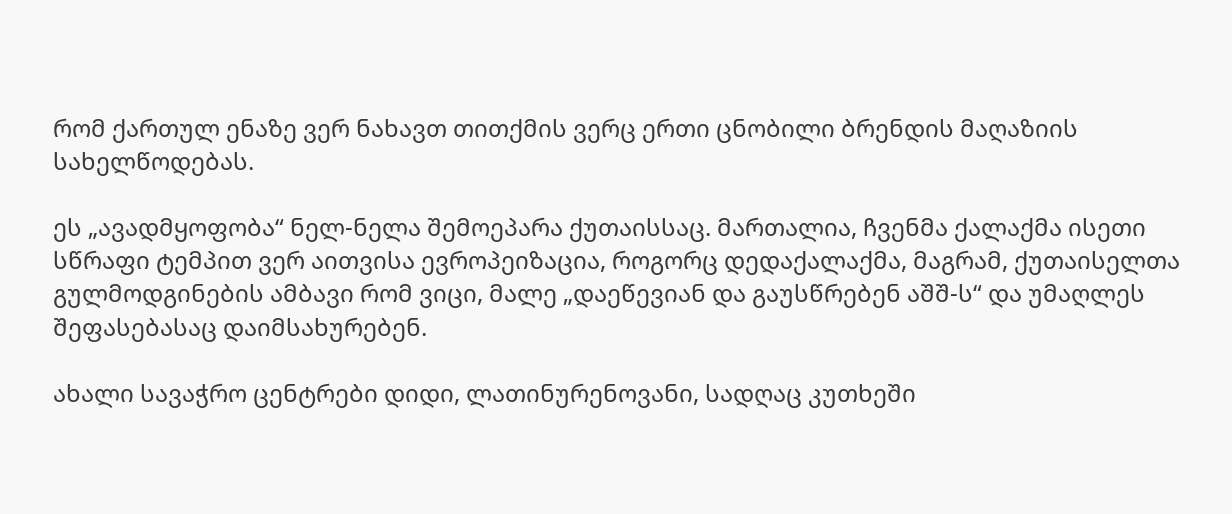რომ ქართულ ენაზე ვერ ნახავთ თითქმის ვერც ერთი ცნობილი ბრენდის მაღაზიის სახელწოდებას.

ეს „ავადმყოფობა“ ნელ-ნელა შემოეპარა ქუთაისსაც. მართალია, ჩვენმა ქალაქმა ისეთი სწრაფი ტემპით ვერ აითვისა ევროპეიზაცია, როგორც დედაქალაქმა, მაგრამ, ქუთაისელთა გულმოდგინების ამბავი რომ ვიცი, მალე „დაეწევიან და გაუსწრებენ აშშ-ს“ და უმაღლეს შეფასებასაც დაიმსახურებენ.

ახალი სავაჭრო ცენტრები დიდი, ლათინურენოვანი, სადღაც კუთხეში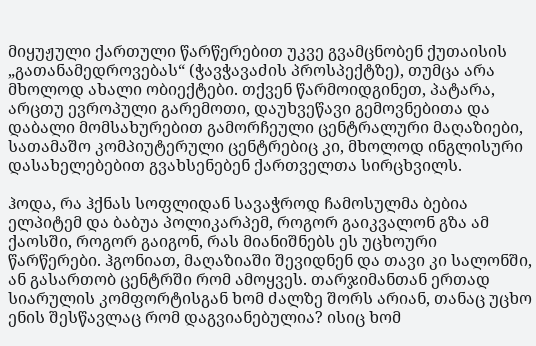მიყუჟული ქართული წარწერებით უკვე გვამცნობენ ქუთაისის „გათანამედროვებას“ (ჭავჭავაძის პროსპექტზე), თუმცა არა მხოლოდ ახალი ობიექტები. თქვენ წარმოიდგინეთ, პატარა, არცთუ ევროპული გარემოთი, დაუხვეწავი გემოვნებითა და დაბალი მომსახურებით გამორჩეული ცენტრალური მაღაზიები, სათამაშო კომპიუტერული ცენტრებიც კი, მხოლოდ ინგლისური დასახელებებით გვახსენებენ ქართველთა სირცხვილს.

ჰოდა, რა ჰქნას სოფლიდან სავაჭროდ ჩამოსულმა ბებია ელპიტემ და ბაბუა პოლიკარპემ, როგორ გაიკვალონ გზა ამ ქაოსში, როგორ გაიგონ, რას მიანიშნებს ეს უცხოური წარწერები. ჰგონიათ, მაღაზიაში შევიდნენ და თავი კი სალონში, ან გასართობ ცენტრში რომ ამოყვეს. თარჯიმანთან ერთად სიარულის კომფორტისგან ხომ ძალზე შორს არიან, თანაც უცხო ენის შესწავლაც რომ დაგვიანებულია? ისიც ხომ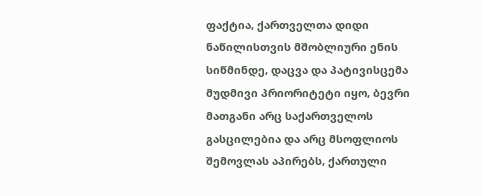ფაქტია, ქართველთა დიდი ნაწილისთვის მშობლიური ენის სიწმინდე, დაცვა და პატივისცემა მუდმივი პრიორიტეტი იყო, ბევრი მათგანი არც საქართველოს გასცილებია და არც მსოფლიოს შემოვლას აპირებს, ქართული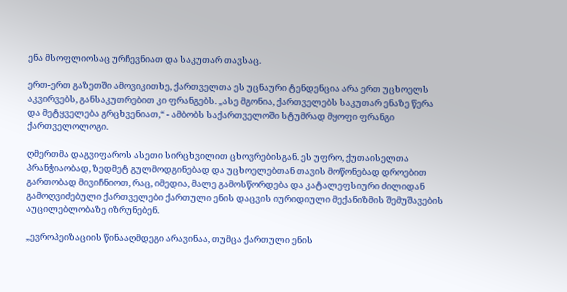ენა მსოფლიოსაც ურჩევნიათ და საკუთარ თავსაც.

ერთ-ერთ გაზეთში ამოვიკითხე, ქართველთა ეს უცნაური ტენდენცია არა ერთ უცხოელს აკვირვებს, განსაკუთრებით კი ფრანგებს. „ასე მგონია, ქართველებს საკუთარ ენაზე წერა და მეტყველება გრცხვენიათ,“ - ამბობს საქართველოში სტუმრად მყოფი ფრანგი ქართველოლოგი.

ღმერთმა დაგვიფაროს ასეთი სირცხვილით ცხოვრებისგან. ეს უფრო, ქუთაისელთა პრანჭიაობად, ზედმეტ გულმოდგინებად და უცხოელებთან თავის მოწონებად დროებით გართობად მივიჩნიოთ, რაც, იმედია, მალე გამოსწორდება და კატალეფსიური ძილიდან გამოღვიძებული ქართველები ქართული ენის დაცვის იურიდიული მექანიზმის შემუშავების აუცილებლობაზე იზრუნებენ.

„ევროპეიზაციის წინააღმდეგი არავინაა, თუმცა ქართული ენის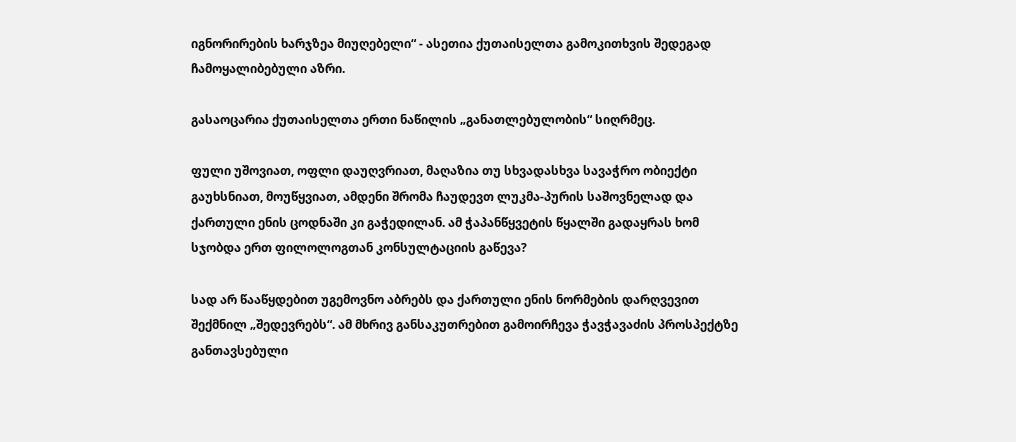იგნორირების ხარჯზეა მიუღებელი“ - ასეთია ქუთაისელთა გამოკითხვის შედეგად ჩამოყალიბებული აზრი.

გასაოცარია ქუთაისელთა ერთი ნაწილის „განათლებულობის“ სიღრმეც.

ფული უშოვიათ, ოფლი დაუღვრიათ, მაღაზია თუ სხვადასხვა სავაჭრო ობიექტი გაუხსნიათ, მოუწყვიათ, ამდენი შრომა ჩაუდევთ ლუკმა-პურის საშოვნელად და ქართული ენის ცოდნაში კი გაჭედილან. ამ ჭაპანწყვეტის წყალში გადაყრას ხომ სჯობდა ერთ ფილოლოგთან კონსულტაციის გაწევა?

სად არ წააწყდებით უგემოვნო აბრებს და ქართული ენის ნორმების დარღვევით შექმნილ „შედევრებს“. ამ მხრივ განსაკუთრებით გამოირჩევა ჭავჭავაძის პროსპექტზე განთავსებული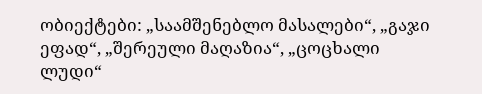ობიექტები: „საამშენებლო მასალები“, „გაჯი ეფად“, „შერეული მაღაზია“, „ცოცხალი ლუდი“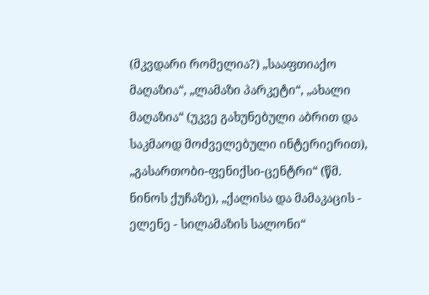(მკვდარი რომელია?) „სააფთიაქო მაღაზია“, „ლამაზი პარკეტი“, „ახალი მაღაზია“ (უკვე გახუნებული აბრით და საკმაოდ მოძველებული ინტერიერით), „გასართობი-ფენიქსი-ცენტრი“ (წმ. ნინოს ქუჩაზე), „ქალისა და მამაკაცის - ელენე - სილამაზის სალონი“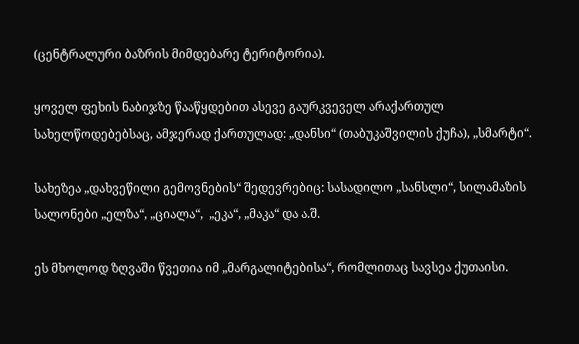(ცენტრალური ბაზრის მიმდებარე ტერიტორია).

ყოველ ფეხის ნაბიჯზე წააწყდებით ასევე გაურკვეველ არაქართულ სახელწოდებებსაც, ამჯერად ქართულად: „დანსი“ (თაბუკაშვილის ქუჩა), „სმარტი“.

სახეზეა „დახვეწილი გემოვნების“ შედევრებიც: სასადილო „სანსლი“, სილამაზის სალონები „ელზა“, „ციალა“,  „ეკა“, „მაკა“ და ა.შ.

ეს მხოლოდ ზღვაში წვეთია იმ „მარგალიტებისა“, რომლითაც სავსეა ქუთაისი.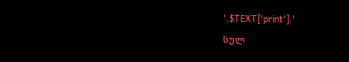'.$TEXT['print'].'
სულ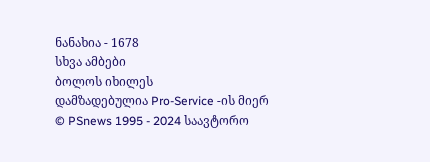ნანახია - 1678
სხვა ამბები
ბოლოს იხილეს
დამზადებულია Pro-Service -ის მიერ
© PSnews 1995 - 2024 საავტორო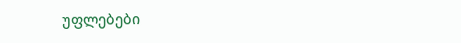უფლებები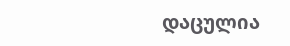დაცულია